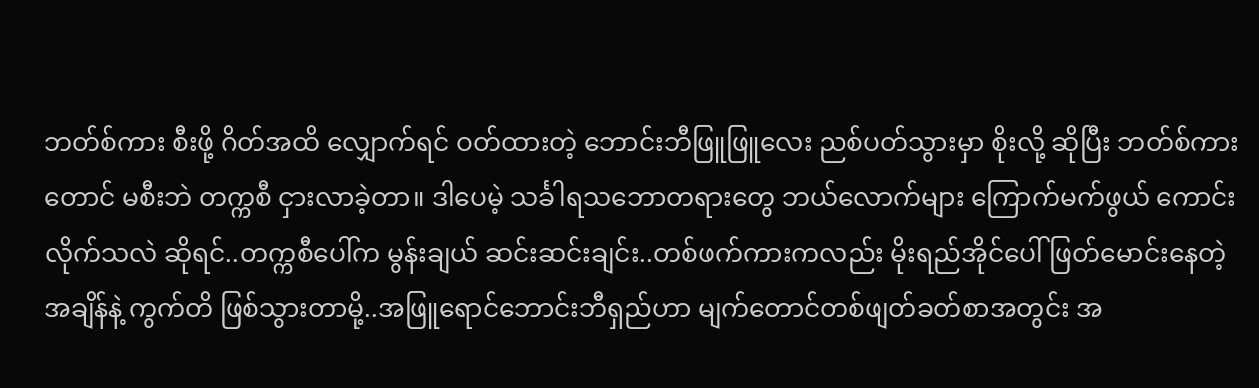ဘတ်စ်ကား စီးဖို့ ဂိတ်အထိ လျှောက်ရင် ဝတ်ထားတဲ့ ဘောင်းဘီဖြူဖြူလေး ညစ်ပတ်သွားမှာ စိုးလို့ ဆိုပြီး ဘတ်စ်ကားတောင် မစီးဘဲ တက္ကစီ ငှားလာခဲ့တာ။ ဒါပေမဲ့ သင်္ခါရသဘောတရားတွေ ဘယ်လောက်များ ကြောက်မက်ဖွယ် ကောင်းလိုက်သလဲ ဆိုရင်..တက္ကစီပေါ်က မွန်းချယ် ဆင်းဆင်းချင်း..တစ်ဖက်ကားကလည်း မိုးရည်အိုင်ပေါ် ဖြတ်မောင်းနေတဲ့အချိန်နဲ့ ကွက်တိ ဖြစ်သွားတာမို့..အဖြူရောင်ဘောင်းဘီရှည်ဟာ မျက်တောင်တစ်ဖျတ်ခတ်စာအတွင်း အ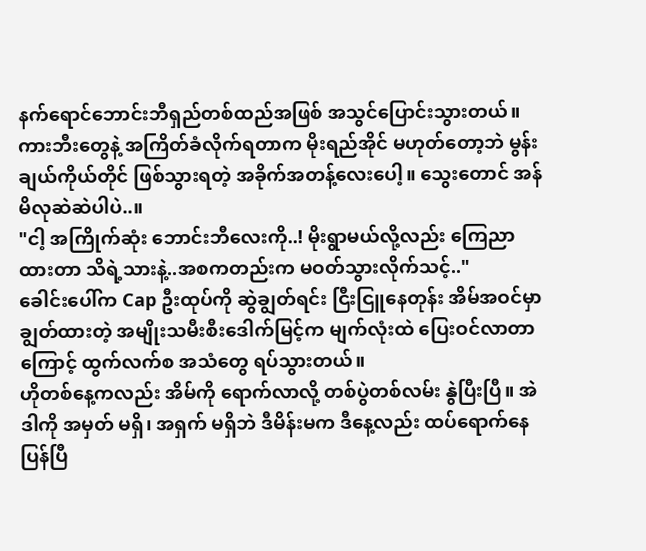နက်ရောင်ဘောင်းဘီရှည်တစ်ထည်အဖြစ် အသွင်ပြောင်းသွားတယ်။
ကားဘီးတွေနဲ့ အကြိတ်ခံလိုက်ရတာက မိုးရည်အိုင် မဟုတ်တော့ဘဲ မွန်းချယ်ကိုယ်တိုင် ဖြစ်သွားရတဲ့ အခိုက်အတန့်လေးပေါ့။ သွေးတောင် အန်မိလုဆဲဆဲပါပဲ..။
"ငါ့ အကြိုက်ဆုံး ဘောင်းဘီလေးကို..! မိုးရွာမယ်လို့လည်း ကြေညာထားတာ သိရဲ့သားနဲ့..အစကတည်းက မဝတ်သွားလိုက်သင့်.."
ခေါင်းပေါ်က Cap ဦးထုပ်ကို ဆွဲချွတ်ရင်း ငြီးငြူနေတုန်း အိမ်အဝင်မှာ ချွတ်ထားတဲ့ အမျိုးသမီးစီးဒေါက်မြင့်က မျက်လုံးထဲ ပြေးဝင်လာတာကြောင့် ထွက်လက်စ အသံတွေ ရပ်သွားတယ်။
ဟိုတစ်နေ့ကလည်း အိမ်ကို ရောက်လာလို့ တစ်ပွဲတစ်လမ်း နွဲပြီးပြီ။ အဲဒါကို အမှတ် မရှိ၊ အရှက် မရှိဘဲ ဒီမိန်းမက ဒီနေ့လည်း ထပ်ရောက်နေပြန်ပြီ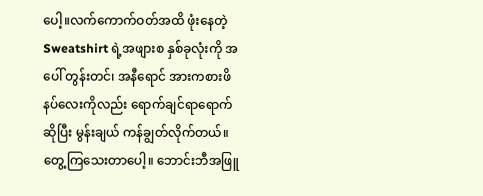ပေါ့။လက်ကောက်ဝတ်အထိ ဖုံးနေတဲ့ Sweatshirt ရဲ့အဖျားစ နှစ်ခုလုံးကို အပေါ် တွန်းတင်၊ အနီရောင် အားကစားဖိနပ်လေးကိုလည်း ရောက်ချင်ရာရောက် ဆိုပြီး မွန်းချယ် ကန်ချွတ်လိုက်တယ်။ တွေ့ကြသေးတာပေါ့။ ဘောင်းဘီအဖြူ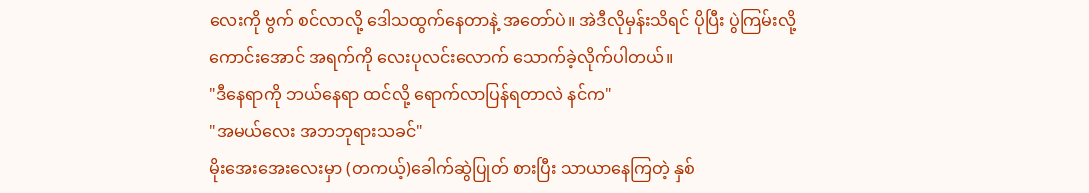လေးကို ဗွက် စင်လာလို့ ဒေါသထွက်နေတာနဲ့ အတော်ပဲ။ အဲဒီလိုမှန်းသိရင် ပိုပြီး ပွဲကြမ်းလို့ ကောင်းအောင် အရက်ကို လေးပုလင်းလောက် သောက်ခဲ့လိုက်ပါတယ်။
"ဒီနေရာကို ဘယ်နေရာ ထင်လို့ ရောက်လာပြန်ရတာလဲ နင်က"
"အမယ်လေး အဘဘုရားသခင်"
မိုးအေးအေးလေးမှာ (တကယ့်)ခေါက်ဆွဲပြုတ် စားပြီး သာယာနေကြတဲ့ နှစ်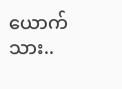ယောက်သား..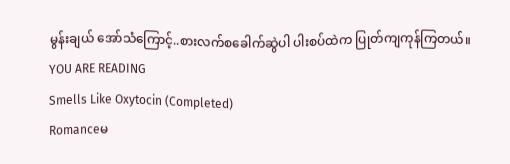မွန်းချယ် အော်သံကြောင့်..စားလက်စခေါက်ဆွဲပါ ပါးစပ်ထဲက ပြုတ်ကျကုန်ကြတယ်။
YOU ARE READING
Smells Like Oxytocin (Completed)
Romanceမ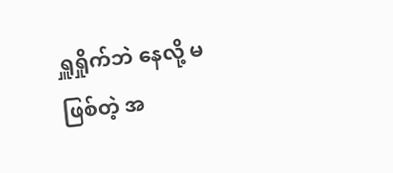ရှူရှိုက်ဘဲ နေလို့ မဖြစ်တဲ့ အ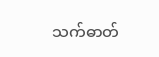သက်ဓာတ်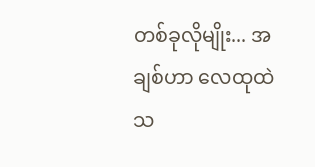တစ်ခုလိုမျိုး... အချစ်ဟာ လေထုထဲ သ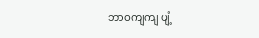ဘာဝကျကျ ပျံ့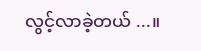လွင့်လာခဲ့တယ် ...။